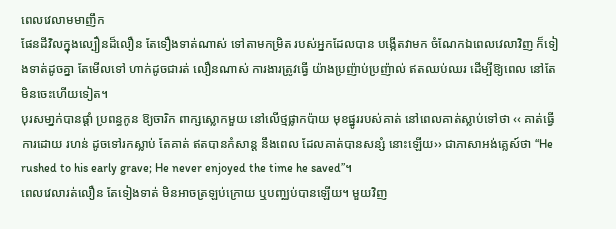ពេលវេលាមមាញឹក
ផែនដីវិលក្នុងល្បឿនដ៏លឿន តែទឿងទាត់ណាស់ ទៅតាមកម្រិត របស់អ្នកដែលបាន បង្កើតវាមក ចំណែកឯពេលវេលាវិញ ក៏ទៀងទាត់ដូចគ្នា តែមើលទៅ ហាក់ដូចជារត់ លឿនណាស់ ការងារត្រូវធ្វើ យ៉ាងប្រញ៉ាប់ប្រញ៉ាល់ ឥតឈប់ឈរ ដើម្បីឱ្យពេល នៅតែ មិនចេះហើយទៀត។
បុរសមា្នក់បានផ្ដាំ ប្រពន្ធកូន ឱ្យចារិក ពាក្សស្លោកមួយ នៅលើថ្មផ្លាកប៉ាយ មុខផ្នូររបស់គាត់ នៅពេលគាត់ស្លាប់ទៅថា ‹‹ គាត់ធ្វើការដោយ រហន់ ដូចទៅរកស្លាប់ តែគាត់ ឥតបានកំសាន្ដ នឹងពេល ដែលគាត់បានសន្សំ នោះឡើយ›› ជាភាសាអង់គ្លេស៍ថា “He rushed to his early grave; He never enjoyed the time he saved”។
ពេលវេលារត់លឿន តែទៀងទាត់ មិនអាចត្រឡប់ក្រោយ ឬបញ្ឈប់បានឡើយ។ មួយវិញ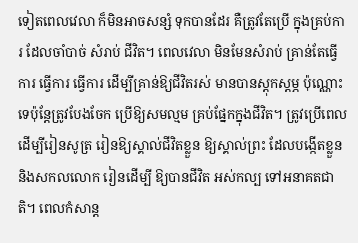ទៀតពេលវេលា ក៏មិនអាចសន្សំ ទុកបានដែរ គឺត្រូវតែប្រើ ក្នុងគ្រប់ការ ដែលចាំបាច់ សំរាប់ ជីវិត។ ពេលវេលា មិនមែនសំរាប់ គ្រាន់តែធ្វើការ ធ្វើការ ធ្វើការ ដើម្បីគ្រាន់ឱ្យជីវិតរស់ មានបានស្ដុកស្ដម្ភ ប៉ុណ្ណោះទេប៉ុន្ដែត្រូវបែងចែក ប្រើឱ្យសមល្មម គ្រប់ផ្នែកក្នុងជីវិត។ ត្រូវប្រើពេលដើម្បីរៀនសូត្រ រៀនឱ្យស្គាល់ជីវិតខ្លួន ឱ្យស្គាល់ព្រះ ដែលបង្កើតខ្លួន និងសកលលោក រៀនដើម្បី ឱ្យបានជីវិត អស់កល្ប ទៅអនាគតជាតិ។ ពេលកំសាន្ដ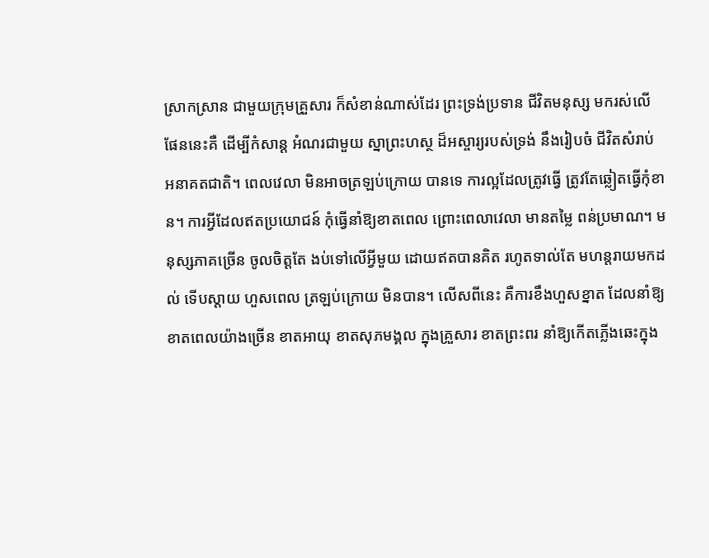ស្រាកស្រាន ជាមួយក្រុមគ្រួសារ ក៏សំខាន់ណាស់ដែរ ព្រះទ្រង់ប្រទាន ជីវិតមនុស្ស មករស់លើផែននេះគឺ ដើម្បីកំសាន្ដ អំណរជាមួយ ស្នាព្រះហស្ថ ដ៏អស្ចារ្យរបស់ទ្រង់ នឹងរៀបចំ ជីវិតសំរាប់ អនាគតជាតិ។ ពេលវេលា មិនអាចត្រឡប់ក្រោយ បានទេ ការល្អដែលត្រូវធ្វើ ត្រូវតែឆ្លៀតធ្វើកុំខាន។ ការអ្វីដែលឥតប្រយោជន៍ កុំធ្វើនាំឱ្យខាតពេល ព្រោះពេលាវេលា មានតម្លៃ ពន់ប្រមាណ។ មនុស្សភាគច្រើន ចូលចិត្ដតែ ងប់ទៅលើអ្វីមួយ ដោយឥតបានគិត រហូតទាល់តែ មហន្ដរាយមកដល់ ទើបស្ដាយ ហួសពេល ត្រឡប់ក្រោយ មិនបាន។ លើសពីនេះ គឺការខឹងហួសខ្នាត ដែលនាំឱ្យខាតពេលយ៉ាងច្រើន ខាតអាយុ ខាតសុភមង្គល ក្នុងគ្រួសារ ខាតព្រះពរ នាំឱ្យកើតភ្លើងឆេះក្នុង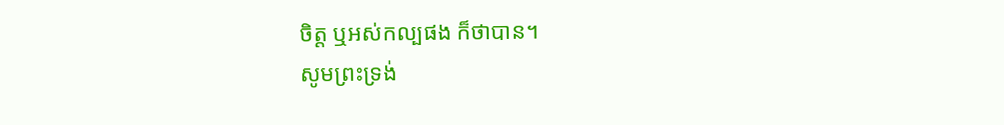ចិត្ដ ឬអស់កល្បផង ក៏ថាបាន។
សូមព្រះទ្រង់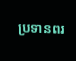ប្រទានពរ